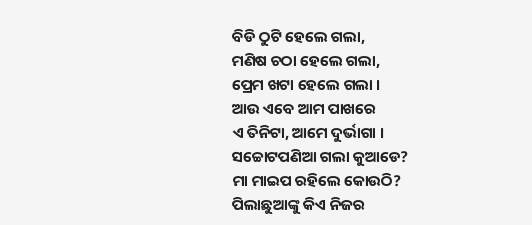ବିଡି ଠୁଟି ହେଲେ ଗଲା,
ମଣିଷ ଚଠା ହେଲେ ଗଲା,
ପ୍ରେମ ଖଟା ହେଲେ ଗଲା ।
ଆଉ ଏବେ ଆମ ପାଖରେ
ଏ ତିନିଟା, ଆମେ ଦୁର୍ଭାଗା ।
ସଚ୍ଚୋଟପଣିଆ ଗଲା କୁଆଡେ?
ମା ମାଇପ ରହିଲେ କୋଉଠି?
ପିଲାଛୁଆଙ୍କୁ କିଏ ନିଜର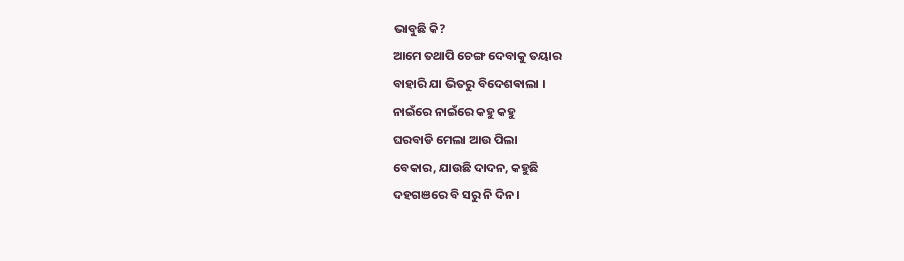ଭାବୁଛି କି?
ଆମେ ତଥାପି ଚେଙ୍ଗ ଦେବାକୁ ତୟାର
ବାହାରି ଯା ଭିତରୁ ବିଦେଶଵାଲା ।
ନାଇଁରେ ନାଇଁରେ କହୁ କହୁ
ଘରବାଡି ମେଲା ଆଉ ପିଲା
ବେକାର, ଯାଉଛି ଦାଦନ, କହୁଛି
ଦହଗଞରେ ବି ସରୁ ନି ଦିନ ।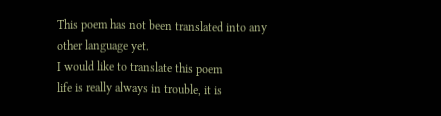This poem has not been translated into any other language yet.
I would like to translate this poem
life is really always in trouble, it is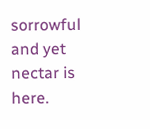sorrowful and yet nectar is here.